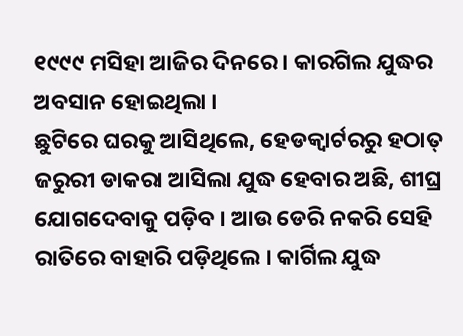୧୯୯୯ ମସିହା ଆଜିର ଦିନରେ । କାରଗିଲ ଯୁଦ୍ଧର ଅବସାନ ହୋଇଥିଲା ।
ଛୁଟିରେ ଘରକୁ ଆସିଥିଲେ, ହେଡକ୍ୱାର୍ଟରରୁ ହଠାତ୍ ଜରୁରୀ ଡାକରା ଆସିଲା ଯୁଦ୍ଧ ହେବାର ଅଛି, ଶୀଘ୍ର ଯୋଗଦେବାକୁ ପଡ଼ିବ । ଆଉ ଡେରି ନକରି ସେହି ରାତିରେ ବାହାରି ପଡ଼ିଥିଲେ । କାର୍ଗିଲ ଯୁଦ୍ଧ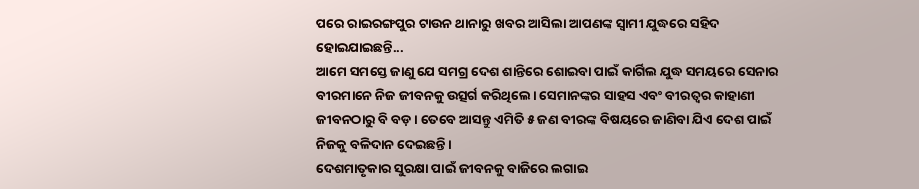ପରେ ରାଇରଙ୍ଗପୁର ଟାଉନ ଥାନାରୁ ଖବର ଆସିଲା ଆପଣଙ୍କ ସ୍ୱାମୀ ଯୁଦ୍ଧରେ ସହିଦ ହୋଇଯାଇଛନ୍ତି...
ଆମେ ସମସ୍ତେ ଜାଣୁ ଯେ ସମଗ୍ର ଦେଶ ଶାନ୍ତିରେ ଶୋଇବା ପାଇଁ କାର୍ଗିଲ ଯୁଦ୍ଧ ସମୟରେ ସେନାର ବୀରମାନେ ନିଜ ଜୀବନକୁ ଉତ୍ସର୍ଗ କରିଥିଲେ। ସେମାନଙ୍କର ସାହସ ଏବଂ ବୀରତ୍ୱର କାହାଣୀ ଜୀବନଠାରୁ ବି ବଡ଼। ତେବେ ଆସନ୍ତୁ ଏମିତି ୫ ଜଣ ବୀରଙ୍କ ବିଷୟରେ ଜାଣିବା ଯିଏ ଦେଶ ପାଇଁ ନିଜକୁ ବଳିଦାନ ଦେଇଛନ୍ତି।
ଦେଶମାତୃକାର ସୁରକ୍ଷା ପାଇଁ ଜୀବନକୁ ବାଜିରେ ଲଗାଇ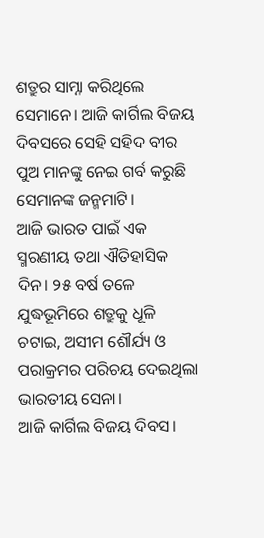ଶତ୍ରୁର ସାମ୍ନା କରିଥିଲେ ସେମାନେ। ଆଜି କାର୍ଗିଲ ବିଜୟ ଦିବସରେ ସେହି ସହିଦ ବୀର ପୁଅ ମାନଙ୍କୁ ନେଇ ଗର୍ବ କରୁଛି ସେମାନଙ୍କ ଜନ୍ମମାଟି।
ଆଜି ଭାରତ ପାଇଁ ଏକ ସ୍ମରଣୀୟ ତଥା ଐତିହାସିକ ଦିନ। ୨୫ ବର୍ଷ ତଳେ ଯୁଦ୍ଧଭୂମିରେ ଶତ୍ରୁକୁ ଧୂଳି ଚଟାଇ, ଅସୀମ ଶୌର୍ଯ୍ୟ ଓ ପରାକ୍ରମର ପରିଚୟ ଦେଇଥିଲା ଭାରତୀୟ ସେନା।
ଆଜି କାର୍ଗିଲ ବିଜୟ ଦିବସ।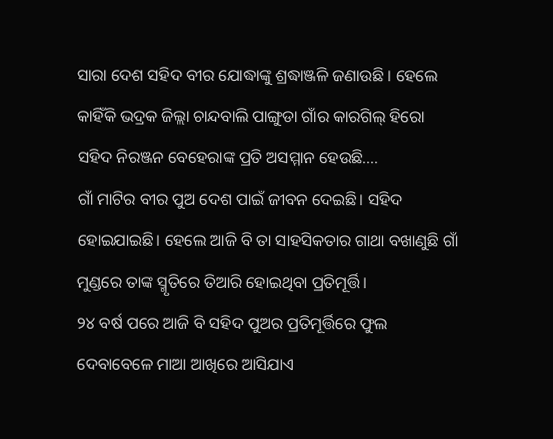ସାରା ଦେଶ ସହିଦ ବୀର ଯୋଦ୍ଧାଙ୍କୁ ଶ୍ରଦ୍ଧାଞ୍ଜଳି ଜଣାଉଛି । ହେଲେ କାହିଁକି ଭଦ୍ରକ ଜିଲ୍ଲା ଚାନ୍ଦବାଲି ପାଙ୍ଗୁଡା ଗାଁର କାରଗିଲ୍ ହିରୋ ସହିଦ ନିରଞ୍ଜନ ବେହେରାଙ୍କ ପ୍ରତି ଅସମ୍ମାନ ହେଉଛି....
ଗାଁ ମାଟିର ବୀର ପୁଅ ଦେଶ ପାଇଁ ଜୀବନ ଦେଇଛି। ସହିଦ ହୋଇଯାଇଛି। ହେଲେ ଆଜି ବି ତା ସାହସିକତାର ଗାଥା ବଖାଣୁଛି ଗାଁ ମୁଣ୍ଡରେ ତାଙ୍କ ସ୍ମୃତିରେ ତିଆରି ହୋଇଥିବା ପ୍ରତିମୂର୍ତ୍ତି।
୨୪ ବର୍ଷ ପରେ ଆଜି ବି ସହିଦ ପୁଅର ପ୍ରତିମୂର୍ତ୍ତିରେ ଫୁଲ ଦେବାବେଳେ ମାଆ ଆଖିରେ ଆସିଯାଏ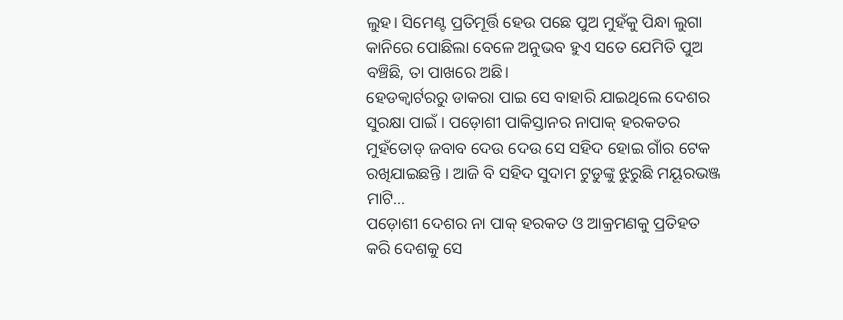ଲୁହ। ସିମେଣ୍ଟ ପ୍ରତିମୂର୍ତ୍ତି ହେଉ ପଛେ ପୁଅ ମୁହଁକୁ ପିନ୍ଧା ଲୁଗା କାନିରେ ପୋଛିଲା ବେଳେ ଅନୁଭବ ହୁଏ ସତେ ଯେମିତି ପୁଅ ବଞ୍ଚିଛି, ତା ପାଖରେ ଅଛି।
ହେଡକ୍ୱାର୍ଟରରୁ ଡାକରା ପାଇ ସେ ବାହାରି ଯାଇଥିଲେ ଦେଶର ସୁରକ୍ଷା ପାଇଁ । ପଡ଼ୋଶୀ ପାକିସ୍ତାନର ନାପାକ୍ ହରକତର ମୁହଁତୋଡ୍ ଜବାବ ଦେଉ ଦେଉ ସେ ସହିଦ ହୋଇ ଗାଁର ଟେକ ରଖିଯାଇଛନ୍ତି । ଆଜି ବି ସହିଦ ସୁଦାମ ଟୁଡୁଙ୍କୁ ଝୁରୁଛି ମୟୂରଭଞ୍ଜ ମାଟି...
ପଡ଼ୋଶୀ ଦେଶର ନା ପାକ୍ ହରକତ ଓ ଆକ୍ରମଣକୁ ପ୍ରତିହତ କରି ଦେଶକୁ ସେ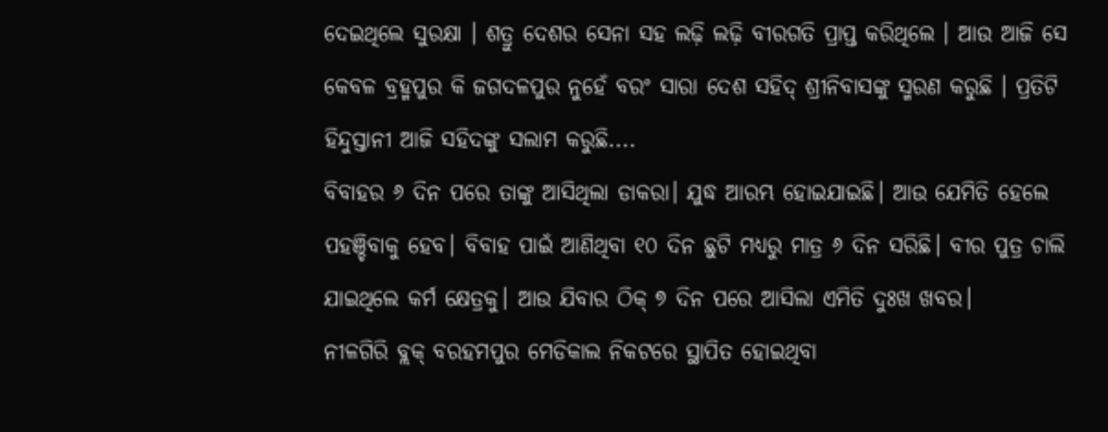ଦେଇଥିଲେ ସୁରକ୍ଷା । ଶତ୍ରୁ ଦେଶର ସେନା ସହ ଲଢ଼ି ଲଢ଼ି ବୀରଗତି ପ୍ରାପ୍ତ କରିଥିଲେ । ଆଉ ଆଜି ସେ କେବଳ ବ୍ରହ୍ମପୁର କି ଜଗଦଳପୁର ନୁହେଁ ବରଂ ସାରା ଦେଶ ସହିଦ୍ ଶ୍ରୀନିବାସଙ୍କୁ ସ୍ମରଣ କରୁଛି । ପ୍ରତିଟି ହିନ୍ଦୁସ୍ତାନୀ ଆଜି ସହିଦଙ୍କୁ ସଲାମ କରୁଛି....
ବିବାହର ୬ ଦିନ ପରେ ତାଙ୍କୁ ଆସିଥିଲା ଡାକରା। ଯୁଦ୍ଧ ଆରମ୍ଭ ହୋଇଯାଇଛି। ଆଉ ଯେମିତି ହେଲେ ପହଞ୍ଚିବାକୁ ହେବ। ବିବାହ ପାଇଁ ଆଣିଥିବା ୧୦ ଦିନ ଛୁଟି ମଧ୍ୟରୁ ମାତ୍ର ୬ ଦିନ ସରିଛି। ବୀର ପୁତ୍ର ଚାଲି ଯାଇଥିଲେ କର୍ମ କ୍ଷେତ୍ରକୁ। ଆଉ ଯିବାର ଠିକ୍ ୭ ଦିନ ପରେ ଆସିଲା ଏମିତି ଦୁଃଖ ଖବର।
ନୀଳଗିରି ବ୍ଲକ୍ ବରହମପୁର ମେଡିକାଲ ନିକଟରେ ସ୍ଥାପିତ ହୋଇଥିବା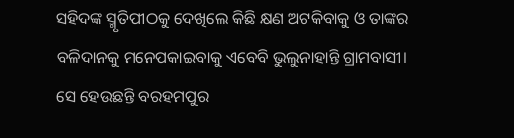ସହିଦଙ୍କ ସ୍ମୃତିପୀଠକୁ ଦେଖିଲେ କିଛି କ୍ଷଣ ଅଟକିବାକୁ ଓ ତାଙ୍କର ବଳିଦାନକୁ ମନେପକାଇବାକୁ ଏବେବି ଭୁଲୁନାହାନ୍ତି ଗ୍ରାମବାସୀ। ସେ ହେଉଛନ୍ତି ବରହମପୁର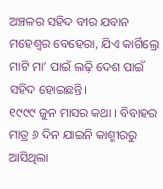ଅଞ୍ଚଳର ସହିଦ ବୀର ଯବାନ ମହେଶ୍ୱର ବେହେରା, ଯିଏ କାର୍ଗିଲ୍ରେ ମାଟି ମା’ ପାଇଁ ଲଢ଼ି ଦେଶ ପାଇଁ ସହିଦ ହୋଇଛନ୍ତି।
୧୯୯୯ ଜୁନ ମାସର କଥା । ବିବାହର ମାତ୍ର ୬ ଦିନ ଯାଇନି କାଶ୍ମୀରରୁ ଆସିଥିଲା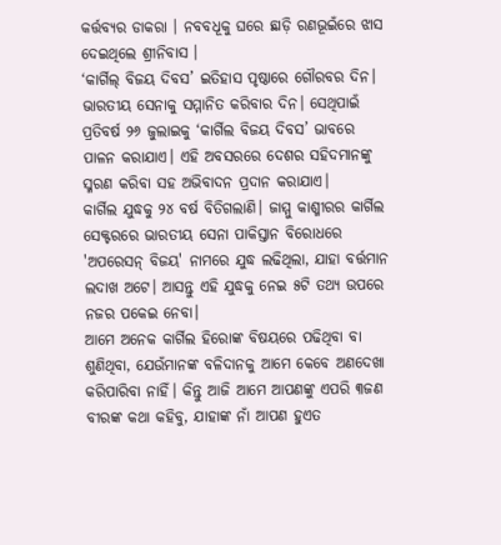କର୍ତ୍ତବ୍ୟର ଡାକରା । ନବବଧୂକୁ ଘରେ ଛାଡ଼ି ରଣଭୂଇଁରେ ଝାସ ଦେଇଥିଲେ ଶ୍ରୀନିବାସ ।
‘କାର୍ଗିଲ୍ ବିଜୟ ଦିବସ’ ଇତିହାସ ପୃଷ୍ଠାରେ ଗୌରବର ଦିନ। ଭାରତୀୟ ସେନାକୁ ସମ୍ମାନିତ କରିବାର ଦିନ। ସେଥିପାଇଁ ପ୍ରତିବର୍ଷ ୨୬ ଜୁଲାଇକୁ ‘କାର୍ଗିଲ ବିଜୟ ଦିବସ’ ଭାବରେ ପାଳନ କରାଯାଏ। ଏହି ଅବସରରେ ଦେଶର ସହିଦମାନଙ୍କୁ ସ୍ମରଣ କରିବା ସହ ଅଭିବାଦନ ପ୍ରଦାନ କରାଯାଏ।
କାର୍ଗିଲ ଯୁଦ୍ଧକୁ ୨୪ ବର୍ଷ ବିତିଗଲାଣି। ଜାମ୍ମୁ କାଶ୍ମୀରର କାର୍ଗିଲ ସେକ୍ଟରରେ ଭାରତୀୟ ସେନା ପାକିସ୍ତାନ ବିରୋଧରେ 'ଅପରେସନ୍ ବିଜୟ' ନାମରେ ଯୁଦ୍ଧ ଲଢିଥିଲା, ଯାହା ବର୍ତ୍ତମାନ ଲଦାଖ ଅଟେ। ଆସନ୍ତୁ ଏହି ଯୁଦ୍ଧକୁ ନେଇ ୫ଟି ତଥ୍ୟ ଉପରେ ନଜର ପକେଇ ନେବା।
ଆମେ ଅନେକ କାର୍ଗିଲ ହିରୋଙ୍କ ବିଷୟରେ ପଢିଥିବା ବା ଶୁଣିଥିବା, ଯେଉଁମାନଙ୍କ ବଳିଦାନକୁ ଆମେ କେବେ ଅଣଦେଖା କରିପାରିବା ନାହିଁ। କିନ୍ତୁ ଆଜି ଆମେ ଆପଣଙ୍କୁ ଏପରି ୩ଜଣ ବୀରଙ୍କ କଥା କହିବୁ, ଯାହାଙ୍କ ନାଁ ଆପଣ ହୁଏତ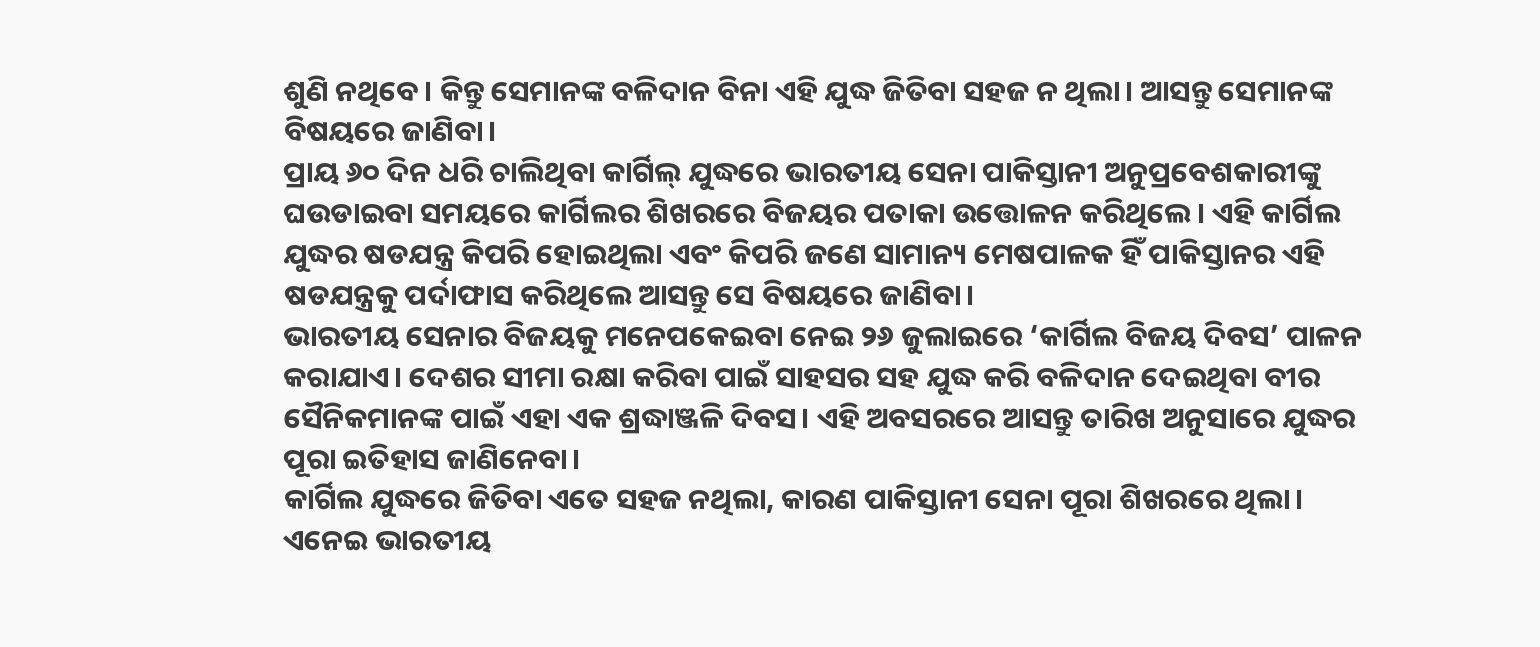ଶୁଣି ନଥିବେ। କିନ୍ତୁ ସେମାନଙ୍କ ବଳିଦାନ ବିନା ଏହି ଯୁଦ୍ଧ ଜିତିବା ସହଜ ନ ଥିଲା। ଆସନ୍ତୁ ସେମାନଙ୍କ ବିଷୟରେ ଜାଣିବା।
ପ୍ରାୟ ୬୦ ଦିନ ଧରି ଚାଲିଥିବା କାର୍ଗିଲ୍ ଯୁଦ୍ଧରେ ଭାରତୀୟ ସେନା ପାକିସ୍ତାନୀ ଅନୁପ୍ରବେଶକାରୀଙ୍କୁ ଘଉଡାଇବା ସମୟରେ କାର୍ଗିଲର ଶିଖରରେ ବିଜୟର ପତାକା ଉତ୍ତୋଳନ କରିଥିଲେ। ଏହି କାର୍ଗିଲ ଯୁଦ୍ଧର ଷଡଯନ୍ତ୍ର କିପରି ହୋଇଥିଲା ଏବଂ କିପରି ଜଣେ ସାମାନ୍ୟ ମେଷପାଳକ ହିଁ ପାକିସ୍ତାନର ଏହି ଷଡଯନ୍ତ୍ରକୁ ପର୍ଦାଫାସ କରିଥିଲେ ଆସନ୍ତୁ ସେ ବିଷୟରେ ଜାଣିବା।
ଭାରତୀୟ ସେନାର ବିଜୟକୁ ମନେପକେଇବା ନେଇ ୨୬ ଜୁଲାଇରେ ‘କାର୍ଗିଲ ବିଜୟ ଦିବସ’ ପାଳନ କରାଯାଏ। ଦେଶର ସୀମା ରକ୍ଷା କରିବା ପାଇଁ ସାହସର ସହ ଯୁଦ୍ଧ କରି ବଳିଦାନ ଦେଇଥିବା ବୀର ସୈନିକମାନଙ୍କ ପାଇଁ ଏହା ଏକ ଶ୍ରଦ୍ଧାଞ୍ଜଳି ଦିବସ। ଏହି ଅବସରରେ ଆସନ୍ତୁ ତାରିଖ ଅନୁସାରେ ଯୁଦ୍ଧର ପୂରା ଇତିହାସ ଜାଣିନେବା।
କାର୍ଗିଲ ଯୁଦ୍ଧରେ ଜିତିବା ଏତେ ସହଜ ନଥିଲା, କାରଣ ପାକିସ୍ତାନୀ ସେନା ପୂରା ଶିଖରରେ ଥିଲା। ଏନେଇ ଭାରତୀୟ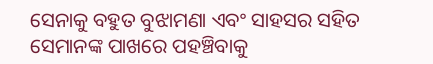ସେନାକୁ ବହୁତ ବୁଝାମଣା ଏବଂ ସାହସର ସହିତ ସେମାନଙ୍କ ପାଖରେ ପହଞ୍ଚିବାକୁ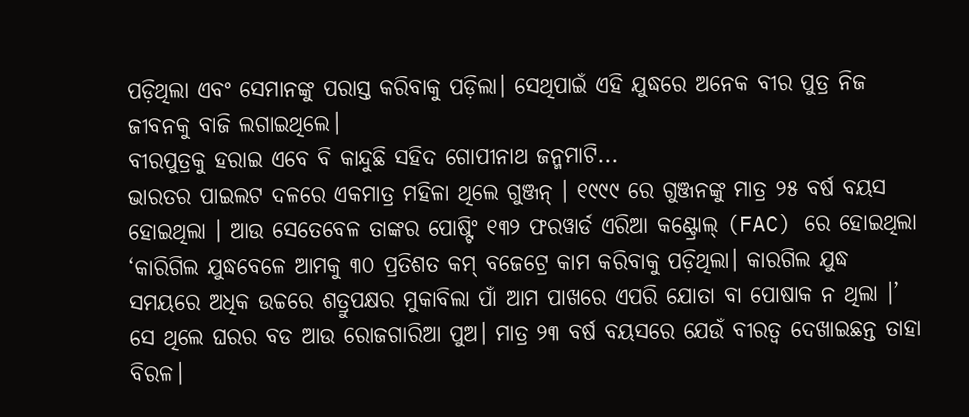ପଡ଼ିଥିଲା ଏବଂ ସେମାନଙ୍କୁ ପରାସ୍ତ କରିବାକୁ ପଡ଼ିଲା। ସେଥିପାଇଁ ଏହି ଯୁଦ୍ଧରେ ଅନେକ ବୀର ପୁତ୍ର ନିଜ ଜୀବନକୁ ବାଜି ଲଗାଇଥିଲେ।
ବୀରପୁତ୍ରକୁ ହରାଇ ଏବେ ବି କାନ୍ଦୁଛି ସହିଦ ଗୋପୀନାଥ ଜନ୍ମମାଟି...
ଭାରତର ପାଇଲଟ ଦଳରେ ଏକମାତ୍ର ମହିଳା ଥିଲେ ଗୁଞ୍ଜନ୍ । ୧୯୯୯ ରେ ଗୁଞ୍ଜନଙ୍କୁ ମାତ୍ର ୨୫ ବର୍ଷ ବୟସ ହୋଇଥିଲା । ଆଉ ସେତେବେଳ ତାଙ୍କର ପୋଷ୍ଟିଂ ୧୩୨ ଫରୱାର୍ଡ ଏରିଆ କଣ୍ଟ୍ରୋଲ୍ (FAC) ରେ ହୋଇଥିଲା
‘କାରିଗିଲ ଯୁଦ୍ଧବେଳେ ଆମକୁ ୩୦ ପ୍ରତିଶତ କମ୍ ବଜେଟ୍ରେ କାମ କରିବାକୁ ପଡ଼ିଥିଲା। କାରଗିଲ ଯୁଦ୍ଧ ସମୟରେ ଅଧିକ ଉଚ୍ଚରେ ଶତ୍ରୁପକ୍ଷର ମୁକାବିଲା ପାଁ ଆମ ପାଖରେ ଏପରି ଯୋତା ବା ପୋଷାକ ନ ଥିଲା ।’
ସେ ଥିଲେ ଘରର ବଡ ଆଉ ରୋଜଗାରିଆ ପୁଅ। ମାତ୍ର ୨୩ ବର୍ଷ ବୟସରେ ଯେଉଁ ବୀରତ୍ୱ ଦେଖାଇଛନ୍ତ ତାହା ବିରଳ।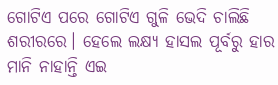ଗୋଟିଏ ପରେ ଗୋଟିଏ ଗୁଳି ଭେଦି ଚାଲିଛି ଶରୀରରେ। ହେଲେ ଲକ୍ଷ୍ୟ ହାସଲ ପୂର୍ବରୁ ହାର ମାନି ନାହାନ୍ତି ଏଇ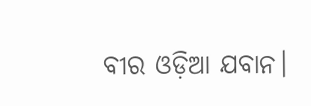ବୀର ଓଡ଼ିଆ ଯବାନ।